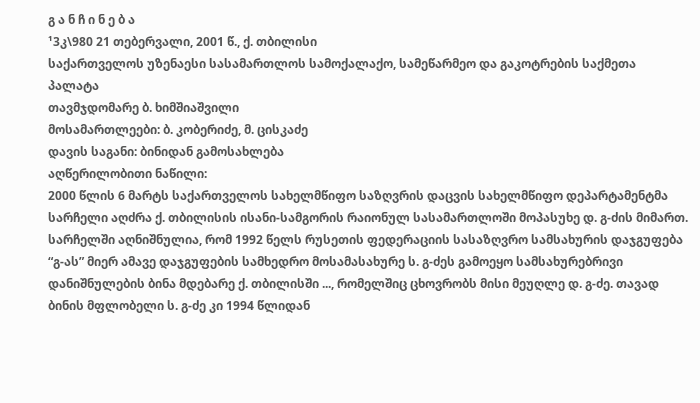გ ა ნ ჩ ი ნ ე ბ ა
¹3კ\980 21 თებერვალი, 2001 წ., ქ. თბილისი
საქართველოს უზენაესი სასამართლოს სამოქალაქო, სამეწარმეო და გაკოტრების საქმეთა პალატა
თავმჯდომარე ბ. ხიმშიაშვილი
მოსამართლეები: ბ. კობერიძე, მ. ცისკაძე
დავის საგანი: ბინიდან გამოსახლება
აღწერილობითი ნაწილი:
2000 წლის 6 მარტს საქართველოს სახელმწიფო საზღვრის დაცვის სახელმწიფო დეპარტამენტმა სარჩელი აღძრა ქ. თბილისის ისანი-სამგორის რაიონულ სასამართლოში მოპასუხე დ. გ-ძის მიმართ.
სარჩელში აღნიშნულია, რომ 1992 წელს რუსეთის ფედერაციის სასაზღვრო სამსახურის დაჯგუფება “გ-ას” მიერ ამავე დაჯგუფების სამხედრო მოსამასახურე ს. გ-ძეს გამოეყო სამსახურებრივი დანიშნულების ბინა მდებარე ქ. თბილისში ..., რომელშიც ცხოვრობს მისი მეუღლე დ. გ-ძე. თავად ბინის მფლობელი ს. გ-ძე კი 1994 წლიდან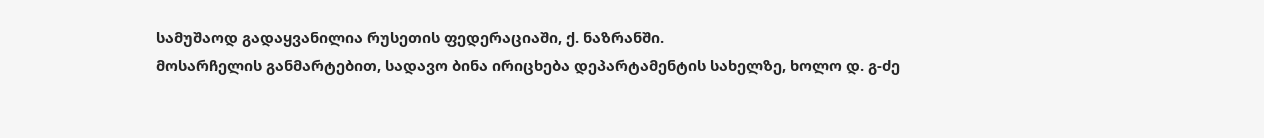სამუშაოდ გადაყვანილია რუსეთის ფედერაციაში, ქ. ნაზრანში.
მოსარჩელის განმარტებით, სადავო ბინა ირიცხება დეპარტამენტის სახელზე, ხოლო დ. გ-ძე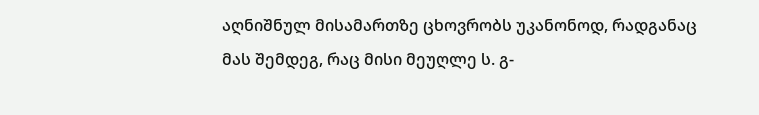აღნიშნულ მისამართზე ცხოვრობს უკანონოდ, რადგანაც მას შემდეგ, რაც მისი მეუღლე ს. გ-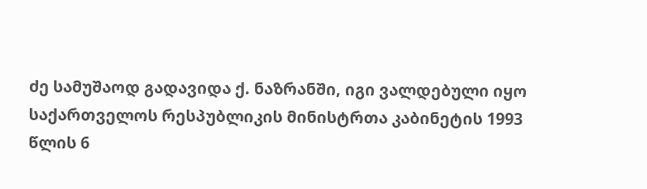ძე სამუშაოდ გადავიდა ქ. ნაზრანში, იგი ვალდებული იყო საქართველოს რესპუბლიკის მინისტრთა კაბინეტის 1993 წლის 6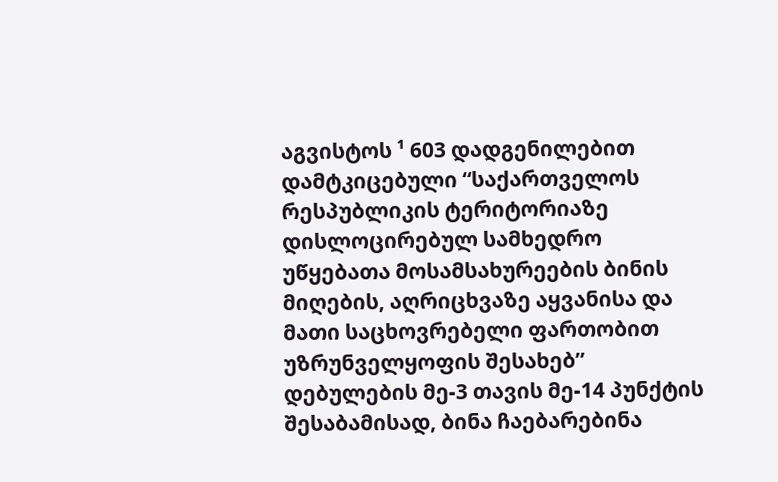აგვისტოს ¹ 603 დადგენილებით დამტკიცებული “საქართველოს რესპუბლიკის ტერიტორიაზე დისლოცირებულ სამხედრო უწყებათა მოსამსახურეების ბინის მიღების, აღრიცხვაზე აყვანისა და მათი საცხოვრებელი ფართობით უზრუნველყოფის შესახებ” დებულების მე-3 თავის მე-14 პუნქტის შესაბამისად, ბინა ჩაებარებინა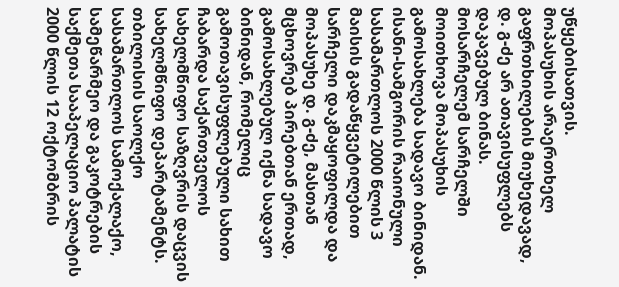უწყებისათვის.
მოპასუხის არაერთხელ გაფრთხილების მიუხედავად, დ. გ-ძე არ ათავისუფლებს დაკავებულ ბინას.
მოსარჩელემ სარჩელში მოითხოვა მოპასუხის გამოსახლება სადავო ბინიდან.
ისანი-სამგორის რაიონული სასამართლოს 2000 წლის 3 მაისის გადაწყვეტილებით სარჩელი დაკმაყოფილდა და მოპასუხე დ. გ-ძე, მასთან მცხოვრებ პირებთან ერთად, გამოსახლებულ იქნა სადავო ბინიდან, რომელიც გამოთავისუფლებული სახით ჩაბარდა საქართველოს სახელმწიფო საზღვრის დაცვის სახელმწიფო დეპარტამენტს.
თბილისის საოლქო სასამართლოს სამოქალაქო, სამეწარმეო და გაკოტრების საქმეთა სააპელაციო პალატის 2000 წლის 12 ოქტომბრის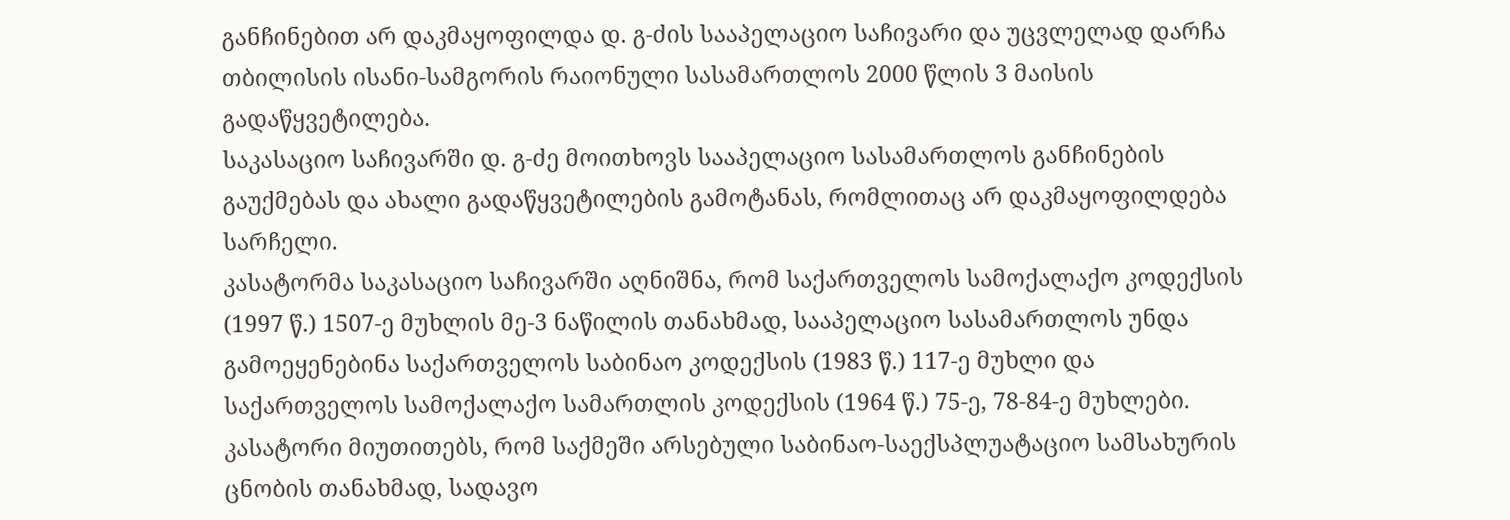განჩინებით არ დაკმაყოფილდა დ. გ-ძის სააპელაციო საჩივარი და უცვლელად დარჩა თბილისის ისანი-სამგორის რაიონული სასამართლოს 2000 წლის 3 მაისის გადაწყვეტილება.
საკასაციო საჩივარში დ. გ-ძე მოითხოვს სააპელაციო სასამართლოს განჩინების გაუქმებას და ახალი გადაწყვეტილების გამოტანას, რომლითაც არ დაკმაყოფილდება სარჩელი.
კასატორმა საკასაციო საჩივარში აღნიშნა, რომ საქართველოს სამოქალაქო კოდექსის (1997 წ.) 1507-ე მუხლის მე-3 ნაწილის თანახმად, სააპელაციო სასამართლოს უნდა გამოეყენებინა საქართველოს საბინაო კოდექსის (1983 წ.) 117-ე მუხლი და საქართველოს სამოქალაქო სამართლის კოდექსის (1964 წ.) 75-ე, 78-84-ე მუხლები.
კასატორი მიუთითებს, რომ საქმეში არსებული საბინაო-საექსპლუატაციო სამსახურის ცნობის თანახმად, სადავო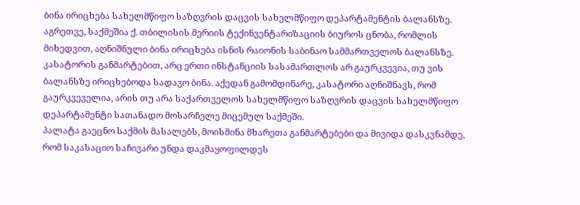ბინა ირიცხება სახელმწიფო საზღვრის დაცვის სახელმწიფო დეპარტამენტის ბალანსზე. აგრეთვე, საქმეშია ქ. თბილისის მერიის ტექინვენტარიზაციის ბიუროს ცნობა, რომლის მიხედვით, აღნიშნული ბინა ირიცხება ისნის რაიონის საბინაო სამმართველოს ბალანსზე. კასატორის განმარტებით, არც ერთი ინსტანციის სასამართლოს არ გაურკვევია, თუ ვის ბალანსზე ირიცხებოდა სადავო ბინა. აქედან გამომდინარე, კასატორი აღნიშნავს, რომ გაურკვეველია, არის თუ არა საქართველოს სახელმწიფო საზღვრის დაცვის სახელმწიფო დეპარტამენტი სათანადო მოსარჩელე მიცემულ საქმეში.
პალატა გაეცნო საქმის მასალებს, მოისმინა მხარეთა განმარტებები და მივიდა დასკვნამდე, რომ საკასაციო საჩივარი უნდა დაკმაყოფილდეს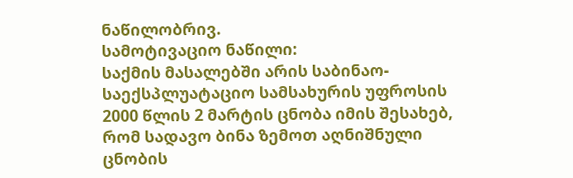ნაწილობრივ.
სამოტივაციო ნაწილი:
საქმის მასალებში არის საბინაო-საექსპლუატაციო სამსახურის უფროსის 2000 წლის 2 მარტის ცნობა იმის შესახებ, რომ სადავო ბინა ზემოთ აღნიშნული ცნობის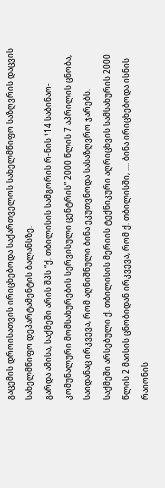გაცემის დროისათვის ირიცხებოდა საქართველოს სახელმწიფო საზღვრის დაცვის სახელმწიფო დეპარტამენტის ბალანსზე.
გარდა ამისა, საქმეში არის შპს “ქ. თბილისის სამგორის რ-ნის ¹14 საბინაო-კომუნალური მომსახურების სერვისული ცენტრის” 2000 წლის 7 აპრილის ცნობა, საიდანაც ირკვევა, რომ აღნიშნული ბინა ეკუთვნოდა სასაზღვრო ჯარებს.
საქმეში არსებული ქ. თბილისის მერიის ტექნიკური აღრიცხვის სამსახურის 2000 წლის 2 მაისის ცნობიდან ირკვევა, რომ ქ. თბილისში, .... ბინა ირიცხებოდა ისნის რაიონის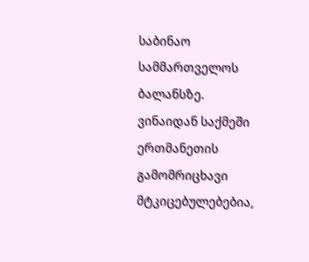საბინაო სამმართველოს ბალანსზე.
ვინაიდან საქმეში ერთმანეთის გამომრიცხავი მტკიცებულებებია,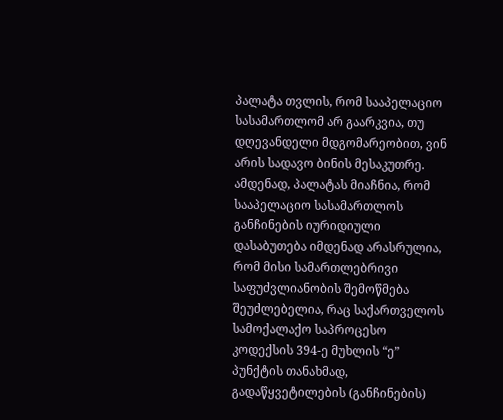პალატა თვლის, რომ სააპელაციო სასამართლომ არ გაარკვია, თუ დღევანდელი მდგომარეობით, ვინ არის სადავო ბინის მესაკუთრე. ამდენად, პალატას მიაჩნია, რომ სააპელაციო სასამართლოს განჩინების იურიდიული დასაბუთება იმდენად არასრულია, რომ მისი სამართლებრივი საფუძვლიანობის შემოწმება შეუძლებელია, რაც საქართველოს სამოქალაქო საპროცესო კოდექსის 394-ე მუხლის “ე” პუნქტის თანახმად, გადაწყვეტილების (განჩინების)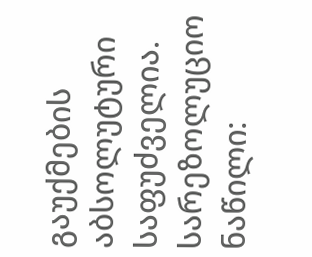გაუქმების აბსოლუტური საფუძველია.
სარეზოლუციო ნაწილი: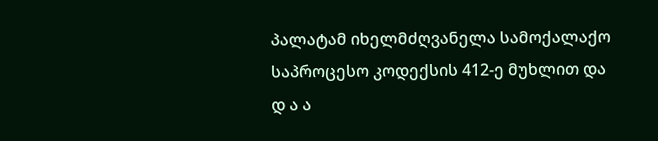პალატამ იხელმძღვანელა სამოქალაქო საპროცესო კოდექსის 412-ე მუხლით და
დ ა ა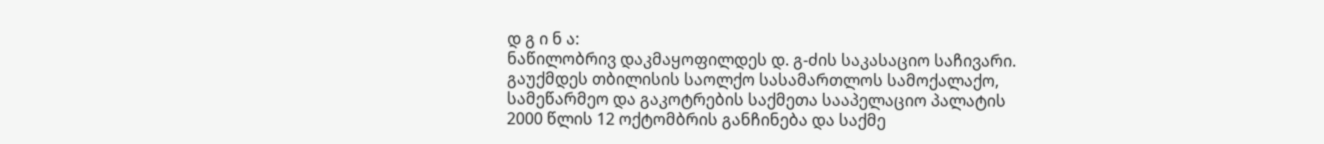დ გ ი ნ ა:
ნაწილობრივ დაკმაყოფილდეს დ. გ-ძის საკასაციო საჩივარი.
გაუქმდეს თბილისის საოლქო სასამართლოს სამოქალაქო, სამეწარმეო და გაკოტრების საქმეთა სააპელაციო პალატის 2000 წლის 12 ოქტომბრის განჩინება და საქმე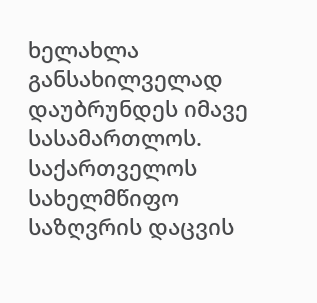ხელახლა განსახილველად დაუბრუნდეს იმავე სასამართლოს.
საქართველოს სახელმწიფო საზღვრის დაცვის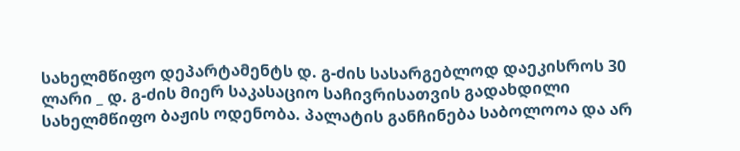სახელმწიფო დეპარტამენტს დ. გ-ძის სასარგებლოდ დაეკისროს 30 ლარი _ დ. გ-ძის მიერ საკასაციო საჩივრისათვის გადახდილი სახელმწიფო ბაჟის ოდენობა. პალატის განჩინება საბოლოოა და არ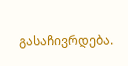გასაჩივრდება.